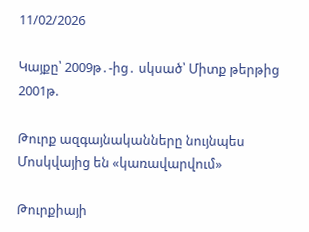11/02/2026

Կայքը՝ 2009թ․-ից․ սկսած՝ Միտք թերթից 2001թ.

Թուրք ազգայնականները նույնպես Մոսկվայից են «կառավարվում»

Թուրքիայի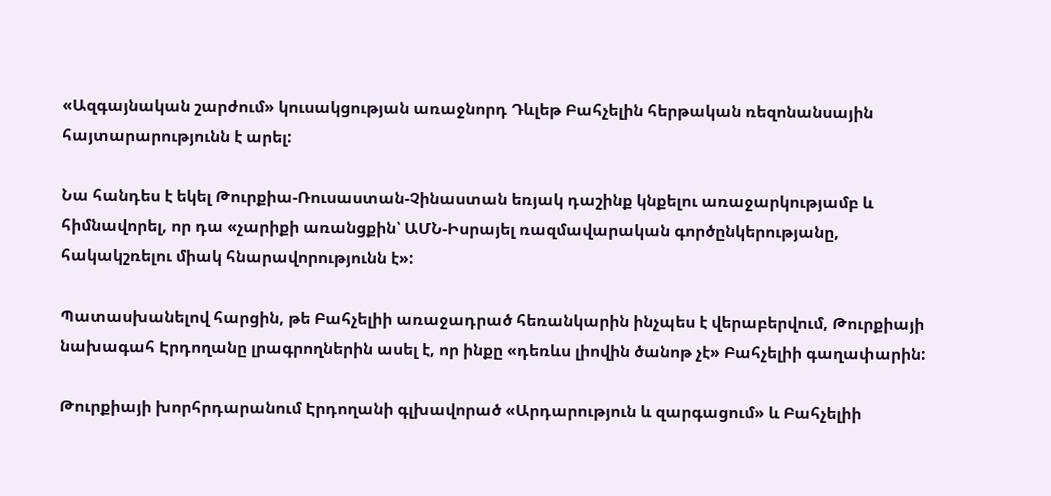«Ազգայնական շարժում» կուսակցության առաջնորդ Դևլեթ Բահչելին հերթական ռեզոնանսային հայտարարությունն է արել:

Նա հանդես է եկել Թուրքիա-Ռուսաստան-Չինաստան եռյակ դաշինք կնքելու առաջարկությամբ և հիմնավորել, որ դա «չարիքի առանցքին՝ ԱՄՆ-Իսրայել ռազմավարական գործընկերությանը, հակակշռելու միակ հնարավորությունն է»:

Պատասխանելով հարցին, թե Բահչելիի առաջադրած հեռանկարին ինչպես է վերաբերվում, Թուրքիայի նախագահ Էրդողանը լրագրողներին ասել է, որ ինքը «դեռևս լիովին ծանոթ չէ» Բահչելիի գաղափարին:

Թուրքիայի խորհրդարանում Էրդողանի գլխավորած «Արդարություն և զարգացում» և Բահչելիի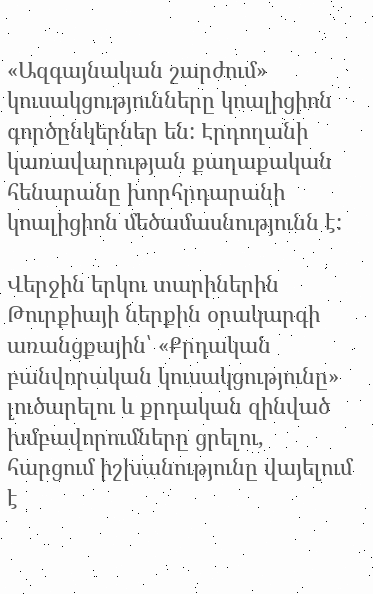«Ազգայնական շարժում» կուսակցությունները կոալիցիոն գործընկերներ են: Էրդողանի կառավարության քաղաքական հենարանը խորհրդարանի կոալիցիոն մեծամասնությունն է:

Վերջին երկու տարիներին Թուրքիայի ներքին օրակարգի առանցքային՝ «Քրդական բանվորական կուսակցությունը» լուծարելու և քրդական զինված խմբավորումները ցրելու, հարցում իշխանությունը վայելում է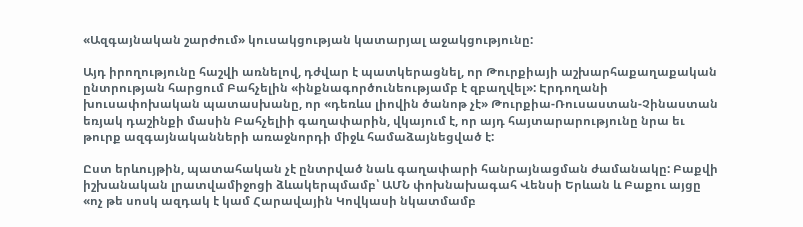«Ազգայնական շարժում» կուսակցության կատարյալ աջակցությունը:

Այդ իրողությունը հաշվի առնելով, դժվար է պատկերացնել, որ Թուրքիայի աշխարհաքաղաքական ընտրության հարցում Բահչելին «ինքնագործունեությամբ է զբաղվել»: Էրդողանի խուսափոխական պատասխանը, որ «դեռևս լիովին ծանոթ չէ» Թուրքիա-Ռուսաստան-Չինաստան եռյակ դաշինքի մասին Բահչելիի գաղափարին, վկայում է, որ այդ հայտարարությունը նրա եւ թուրք ազգայնականների առաջնորդի միջև համաձայնեցված է:

Ըստ երևույթին, պատահական չէ ընտրված նաև գաղափարի հանրայնացման ժամանակը: Բաքվի իշխանական լրատվամիջոցի ձևակերպմամբ՝ ԱՄՆ փոխնախագահ Վենսի Երևան և Բաքու այցը «ոչ թե սոսկ ազդակ է կամ Հարավային Կովկասի նկատմամբ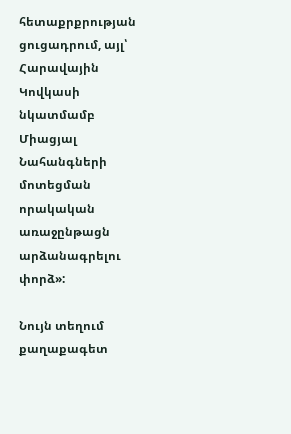հետաքրքրության ցուցադրում, այլ՝ Հարավային Կովկասի նկատմամբ Միացյալ Նահանգների մոտեցման որակական առաջընթացն արձանագրելու փորձ»:

Նույն տեղում քաղաքագետ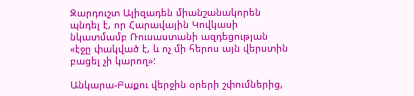Զարդուշտ Ալիզադեն միանշանակորեն պնդել է, որ Հարավային Կովկասի նկատմամբ Ռուսաստանի ազդեցության «էջը փակված է, և ոչ մի հերոս այն վերստին բացել չի կարող»:

Անկարա-Բաքու վերջին օրերի շփումներից,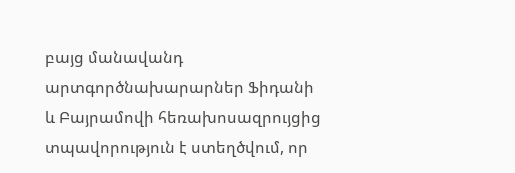բայց մանավանդ արտգործնախարարներ Ֆիդանի և Բայրամովի հեռախոսազրույցից տպավորություն է ստեղծվում, որ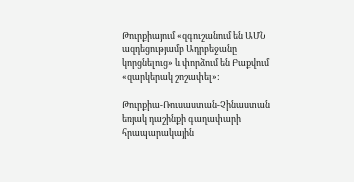Թուրքիայում «զգուշանում են ԱՄՆ ազդեցությամբ Ադրբեջանը կորցնելուց» և փորձում են Բաքվում «զարկերակ շոշափել»:

Թուրքիա-Ռուսաստան-Չինաստան եռյակ դաշինքի գաղափարի հրապարակային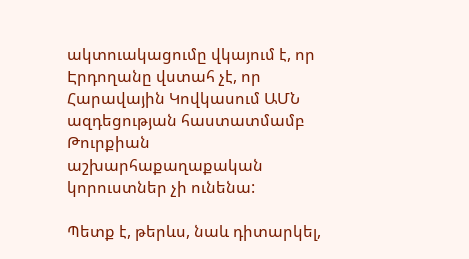ակտուակացումը վկայում է, որ Էրդողանը վստահ չէ, որ Հարավային Կովկասում ԱՄՆ ազդեցության հաստատմամբ Թուրքիան աշխարհաքաղաքական կորուստներ չի ունենա:

Պետք է, թերևս, նաև դիտարկել,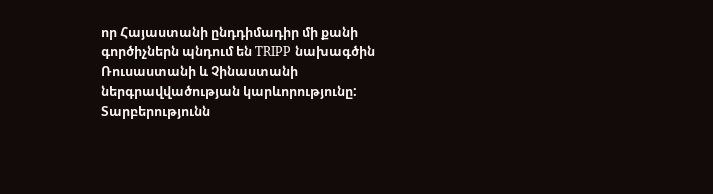որ Հայաստանի ընդդիմադիր մի քանի գործիչներն պնդում են TRIPP նախագծին Ռուսաստանի և Չինաստանի ներգրավվածության կարևորությունը: Տարբերությունն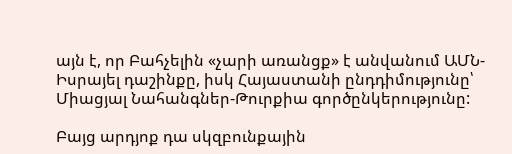այն է, որ Բահչելին «չարի առանցք» է անվանում ԱՄՆ-Իսրայել դաշինքը, իսկ Հայաստանի ընդդիմությունը՝ Միացյալ Նահանգներ-Թուրքիա գործընկերությունը:

Բայց արդյոք դա սկզբունքային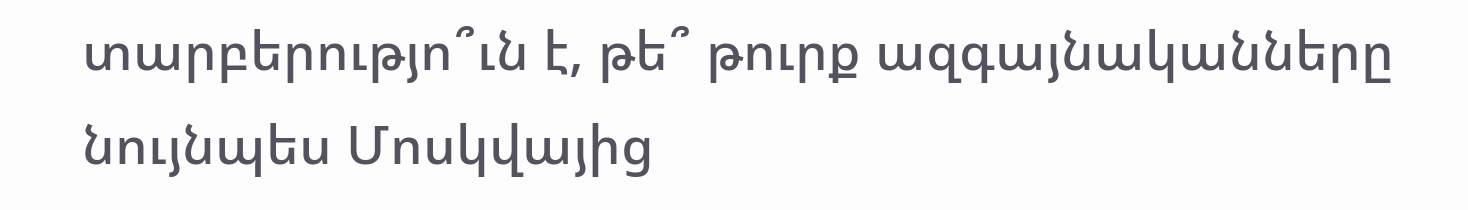տարբերությո՞ւն է, թե՞ թուրք ազգայնականները նույնպես Մոսկվայից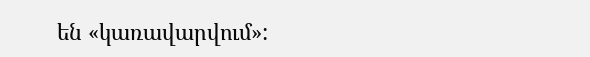են «կառավարվում»: